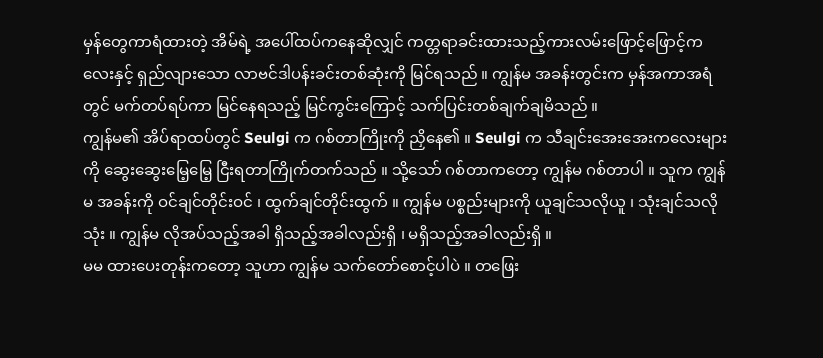မှန်တွေကာရံထားတဲ့ အိမ်ရဲ့ အပေါ်ထပ်ကနေဆိုလျှင် ကတ္တရာခင်းထားသည့်ကားလမ်းဖြောင့်ဖြောင့်ကလေးနှင့် ရှည်လျားသော လာဗင်ဒါပန်းခင်းတစ်ဆုံးကို မြင်ရသည် ။ ကျွန်မ အခန်းတွင်းက မှန်အကာအရံတွင် မက်တပ်ရပ်ကာ မြင်နေရသည့် မြင်ကွင်းကြောင့် သက်ပြင်းတစ်ချက်ချမိသည် ။
ကျွန်မ၏ အိပ်ရာထပ်တွင် Seulgi က ဂစ်တာကြိုးကို ညှိနေ၏ ။ Seulgi က သီချင်းအေးအေးကလေးများကို ဆွေးဆွေးမြေ့မြေ့ ငြီးရတာကြိုက်တက်သည် ။ သို့သော် ဂစ်တာကတော့ ကျွန်မ ဂစ်တာပါ ။ သူက ကျွန်မ အခန်းကို ဝင်ချင်တိုင်းဝင် ၊ ထွက်ချင်တိုင်းထွက် ။ ကျွန်မ ပစ္စည်းများကို ယူချင်သလိုယူ ၊ သုံးချင်သလို သုံး ။ ကျွန်မ လိုအပ်သည့်အခါ ရှိသည့်အခါလည်းရှိ ၊ မရှိသည့်အခါလည်းရှိ ။
မမ ထားပေးတုန်းကတော့ သူဟာ ကျွန်မ သက်တော်စောင့်ပါပဲ ။ တဖြေး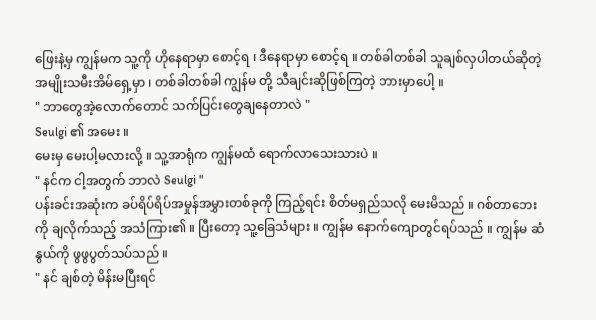ဖြေးနဲ့မှ ကျွန်မက သူ့ကို ဟိုနေရာမှာ စောင့်ရ ၊ ဒီနေရာမှာ စောင့်ရ ။ တစ်ခါတစ်ခါ သူချစ်လှပါတယ်ဆိုတဲ့ အမျိုးသမီးအိမ်ရှေ့မှာ ၊ တစ်ခါတစ်ခါ ကျွန်မ တို့ သီချင်းဆိုဖြစ်ကြတဲ့ ဘားမှာပေါ့ ။
" ဘာတွေအဲ့လောက်တောင် သက်ပြင်းတွေချနေတာလဲ "
Seulgi ၏ အမေး ။
မေးမှ မေးပါ့မလားလို့ ။ သူ့အာရုံက ကျွန်မထံ ရောက်လာသေးသားပဲ ။
" နင်က ငါ့အတွက် ဘာလဲ Seulgi "
ပန်းခင်းအဆုံးက ခပ်ရိပ်ရိပ်အမှုန်အမွှားတစ်ခုကို ကြည့်ရင်း စိတ်မရှည်သလို မေးမိသည် ။ ဂစ်တာဘေးကို ချလိုက်သည့် အသံကြား၏ ။ ပြီးတော့ သူ့ခြေသံများ ။ ကျွန်မ နောက်ကျောတွင်ရပ်သည် ။ ကျွန်မ ဆံနွယ်ကို ဖွဖွပွတ်သပ်သည် ။
" နင် ချစ်တဲ့ မိန်းမပြီးရင်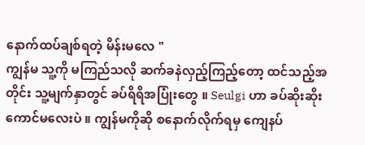နောက်ထပ်ချစ်ရတဲ့ မိန်းမလေ "
ကျွန်မ သူ့ကို မကြည်သလို ဆက်ခနဲလှည့်ကြည့်တော့ ထင်သည့်အတိုင်း သူ့မျက်နှာတွင် ခပ်ရိရိအပြုံးတွေ ။ Seulgi ဟာ ခပ်ဆိုးဆိုးကောင်မလေးပဲ ။ ကျွန်မကိုဆို စနောက်လိုက်ရမှ ကျေနပ်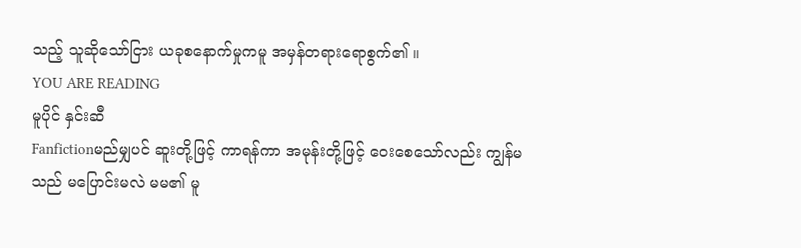သည့် သူဆိုသော်ငြား ယခုစနောက်မှုကမူ အမှန်တရားရောစွက်၏ ။
YOU ARE READING
မူပိုင် နှင်းဆီ
Fanfictionမည်မျှပင် ဆူးတို့ဖြင့် ကာရန်ကာ အမုန်းတို့ဖြင့် ဝေးစေသော်လည်း ကျွန်မသည် မပြောင်းမလဲ မမ၏ မူ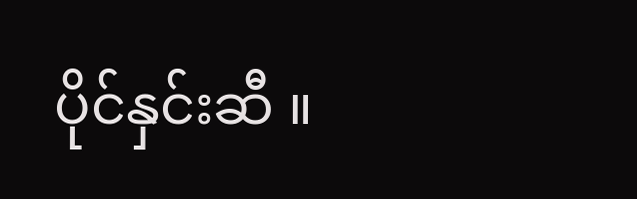ပိုင်နှင်းဆီ ။